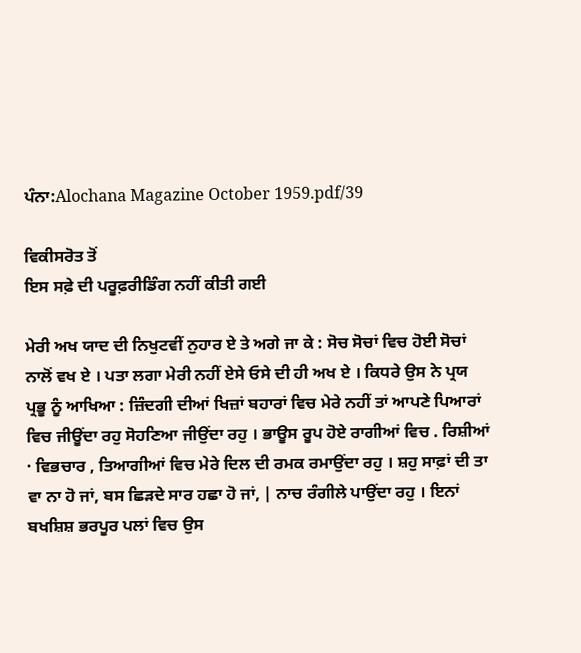ਪੰਨਾ:Alochana Magazine October 1959.pdf/39

ਵਿਕੀਸਰੋਤ ਤੋਂ
ਇਸ ਸਫ਼ੇ ਦੀ ਪਰੂਫ਼ਰੀਡਿੰਗ ਨਹੀਂ ਕੀਤੀ ਗਈ

ਮੇਰੀ ਅਖ ਯਾਦ ਦੀ ਨਿਖੁਟਵੀਂ ਨੁਹਾਰ ਏ ਤੇ ਅਗੇ ਜਾ ਕੇ : ਸੋਚ ਸੋਚਾਂ ਵਿਚ ਹੋਈ ਸੋਚਾਂ ਨਾਲੋਂ ਵਖ ਏ । ਪਤਾ ਲਗਾ ਮੇਰੀ ਨਹੀਂ ਏਸੇ ਓਸੇ ਦੀ ਹੀ ਅਖ ਏ । ਕਿਧਰੇ ਉਸ ਨੇ ਪ੍ਰਯ ਪ੍ਰਭੂ ਨੂੰ ਆਖਿਆ : ਜ਼ਿੰਦਗੀ ਦੀਆਂ ਖਿਜ਼ਾਂ ਬਹਾਰਾਂ ਵਿਚ ਮੇਰੇ ਨਹੀਂ ਤਾਂ ਆਪਣੇ ਪਿਆਰਾਂ ਵਿਚ ਜੀਊਂਦਾ ਰਹੁ ਸੋਹਣਿਆ ਜੀਉਂਦਾ ਰਹੁ । ਭਾਊਸ ਰੂਪ ਹੋਏ ਰਾਗੀਆਂ ਵਿਚ . ਰਿਸ਼ੀਆਂ · ਵਿਭਚਾਰ , ਤਿਆਗੀਆਂ ਵਿਚ ਮੇਰੇ ਦਿਲ ਦੀ ਰਮਕ ਰਮਾਉਂਦਾ ਰਹੁ । ਸ਼ਹੁ ਸਾਫ਼ਾਂ ਦੀ ਤਾ ਵਾ ਨਾ ਹੋ ਜਾਂ, ਬਸ ਛਿੜਦੇ ਸਾਰ ਹਛਾ ਹੋ ਜਾਂ, | ਨਾਚ ਰੰਗੀਲੇ ਪਾਉਂਦਾ ਰਹੁ । ਇਨਾਂ ਬਖਸ਼ਿਸ਼ ਭਰਪੂਰ ਪਲਾਂ ਵਿਚ ਉਸ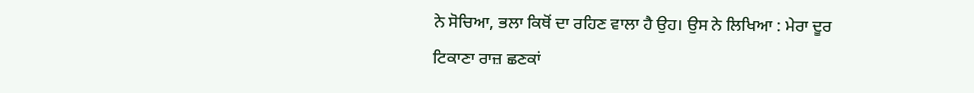ਨੇ ਸੋਚਿਆ, ਭਲਾ ਕਿਥੋਂ ਦਾ ਰਹਿਣ ਵਾਲਾ ਹੈ ਉਹ। ਉਸ ਨੇ ਲਿਖਿਆ : ਮੇਰਾ ਦੂਰ ਟਿਕਾਣਾ ਰਾਜ਼ ਛਣਕਾਂ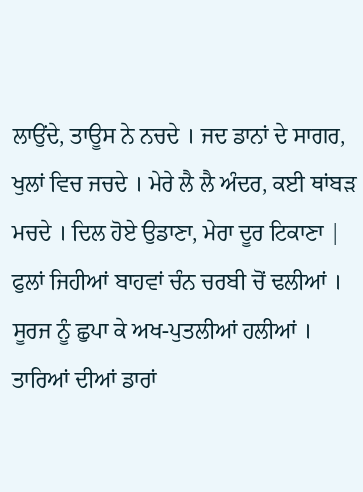ਲਾਉਂਦੇ, ਤਾਊਸ ਨੇ ਨਚਦੇ । ਜਦ ਡਾਨਾਂ ਦੇ ਸਾਗਰ, ਖੁਲਾਂ ਵਿਚ ਜਚਦੇ । ਮੇਰੇ ਲੈ ਲੈ ਅੰਦਰ, ਕਈ ਥਾਂਬੜ ਮਚਦੇ । ਦਿਲ ਹੋਏ ਉਡਾਣਾ, ਮੇਰਾ ਦੂਰ ਟਿਕਾਣਾ | ਫੁਲਾਂ ਜਿਹੀਆਂ ਬਾਹਵਾਂ ਚੰਨ ਚਰਬੀ ਚੋਂ ਢਲੀਆਂ । ਸੂਰਜ ਨੂੰ ਛੁਪਾ ਕੇ ਅਖ-ਪੁਤਲੀਆਂ ਹਲੀਆਂ । ਤਾਰਿਆਂ ਦੀਆਂ ਡਾਰਾਂ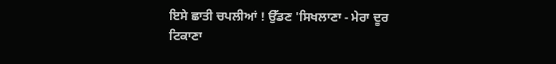ਇਸੇ ਛਾਤੀ ਚਪਲੀਆਂ ! ਉੱਡਣ 'ਸਿਖਲਾਣਾ - ਮੇਰਾ ਦੂਰ ਟਿਕਾਣਾ